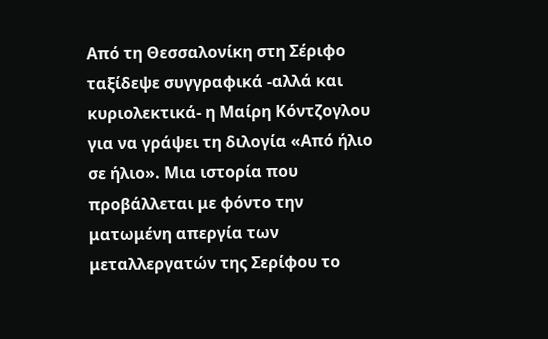Από τη Θεσσαλονίκη στη Σέριφο ταξίδεψε συγγραφικά -αλλά και κυριολεκτικά- η Μαίρη Κόντζογλου για να γράψει τη διλογία «Από ήλιο σε ήλιο». Μια ιστορία που προβάλλεται με φόντο την ματωμένη απεργία των μεταλλεργατών της Σερίφου το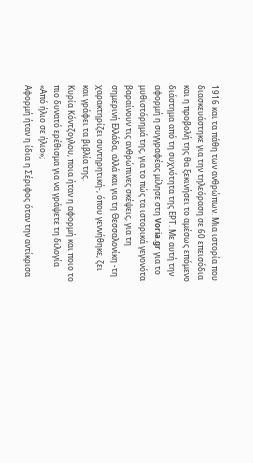1916 και τα πάθη των ανθρώπων. Μια ιστορία που διασκευάστηκε για την τηλεόραση σε 60 επεισόδια και η προβολή της θα ξεκινήσει το αμέσως επόμενο διάστημα από τη συχνότητα της ΕΡΤ. Με αυτή την αφορμή η συγγραφέας μίλησε στη Voria.gr για το μυθιστόρημά της, για το πώς τα ιστορικά γεγονότα βαραίνουν τις ανθρώπινες σκέψεις, για τη σημερινή Ελλάδα, αλλά και για τη Θεσσαλονίκη -τη χαρακτηρίζει συντηρητική-, όπου γεννήθηκε, ζει και γράφει τα βιβλία της.
Κυρία Κόντζογλου, ποια ήταν η αφορμή και ποιο το πιο δυνατό ερέθισμα για να γράψετε τη διλογία «Από ήλιο σε ήλιο»;
Αφορμή ήταν η ίδια η Σέριφος όταν την αντίκρισα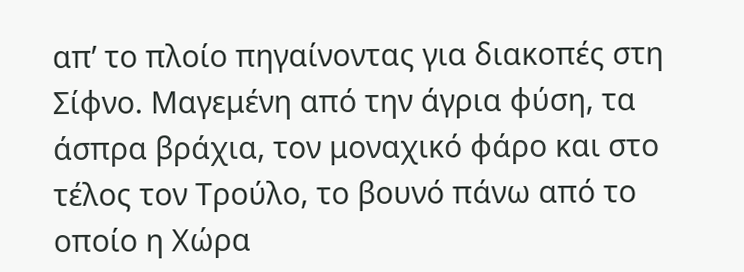απ’ το πλοίο πηγαίνοντας για διακοπές στη Σίφνο. Μαγεμένη από την άγρια φύση, τα άσπρα βράχια, τον μοναχικό φάρο και στο τέλος τον Τρούλο, το βουνό πάνω από το οποίο η Χώρα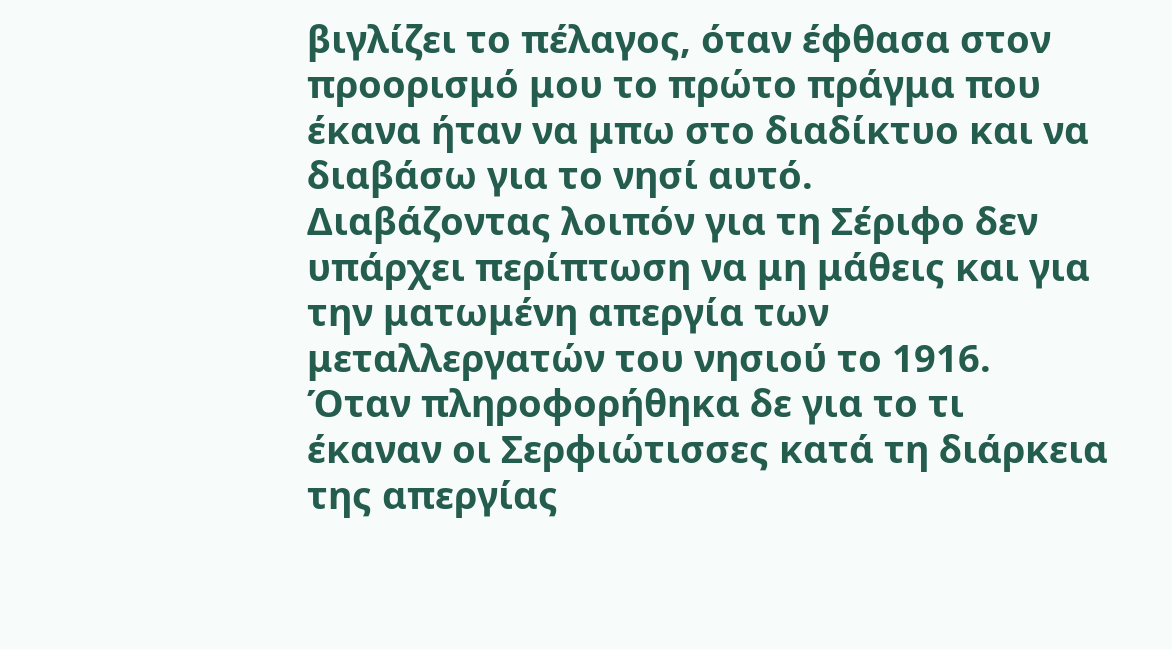βιγλίζει το πέλαγος, όταν έφθασα στον προορισμό μου το πρώτο πράγμα που έκανα ήταν να μπω στο διαδίκτυο και να διαβάσω για το νησί αυτό.
Διαβάζοντας λοιπόν για τη Σέριφο δεν υπάρχει περίπτωση να μη μάθεις και για την ματωμένη απεργία των μεταλλεργατών του νησιού το 1916.
Όταν πληροφορήθηκα δε για το τι έκαναν οι Σερφιώτισσες κατά τη διάρκεια της απεργίας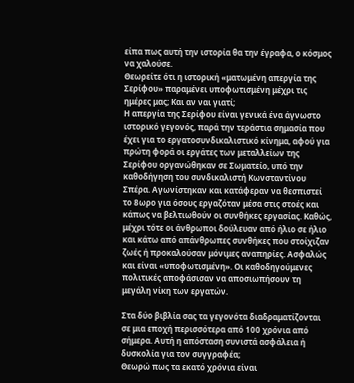είπα πως αυτή την ιστορία θα την έγραφα, ο κόσμος να χαλούσε.
Θεωρείτε ότι η ιστορική «ματωμένη απεργία της Σερίφου» παραμένει υποφωτισμένη μέχρι τις ημέρες μας; Και αν ναι γιατί;
Η απεργία της Σερίφου είναι γενικά ένα άγνωστο ιστορικό γεγονός, παρά την τεράστια σημασία που έχει για το εργατοσυνδικαλιστικό κίνημα, αφού για πρώτη φορά οι εργάτες των μεταλλείων της Σερίφου οργανώθηκαν σε Σωματείο, υπό την καθοδήγηση του συνδικαλιστή Κωνσταντίνου Σπέρα. Αγωνίστηκαν και κατάφεραν να θεσπιστεί το 8ωρο για όσους εργαζόταν μέσα στις στοές και κάπως να βελτιωθούν οι συνθήκες εργασίας. Καθώς, μέχρι τότε οι άνθρωποι δούλευαν από ήλιο σε ήλιο και κάτω από απάνθρωπες συνθήκες που στοίχιζαν ζωές ή προκαλούσαν μόνιμες αναπηρίες. Ασφαλώς και είναι «υποφωτισμένη». Οι καθοδηγούμενες πολιτικές αποφάσισαν να αποσιωπήσουν τη μεγάλη νίκη των εργατών.

Στα δύο βιβλία σας τα γεγονότα διαδραματίζονται σε μια εποχή περισσότερα από 100 χρόνια από σήμερα. Αυτή η απόσταση συνιστά ασφάλεια ή δυσκολία για τον συγγραφέα;
Θεωρώ πως τα εκατό χρόνια είναι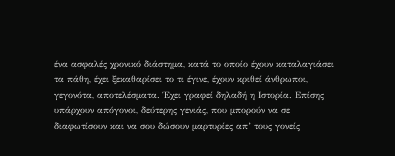ένα ασφαλές χρονικό διάστημα, κατά το οποίο έχουν καταλαγιάσει τα πάθη, έχει ξεκαθαρίσει το τι έγινε, έχουν κριθεί άνθρωποι, γεγονότα, αποτελέσματα. Έχει γραφεί δηλαδή η Ιστορία. Επίσης υπάρχουν απόγονοι, δεύτερης γενιάς, που μπορούν να σε διαφωτίσουν και να σου δώσουν μαρτυρίες απ’ τους γονείς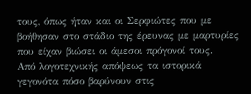τους, όπως ήταν και οι Σερφιώτες που με βοήθησαν στο στάδιο της έρευνας με μαρτυρίες που είχαν βιώσει οι άμεσοι πρόγονοί τους.
Από λογοτεχνικής απόψεως τα ιστορικά γεγονότα πόσο βαρύνουν στις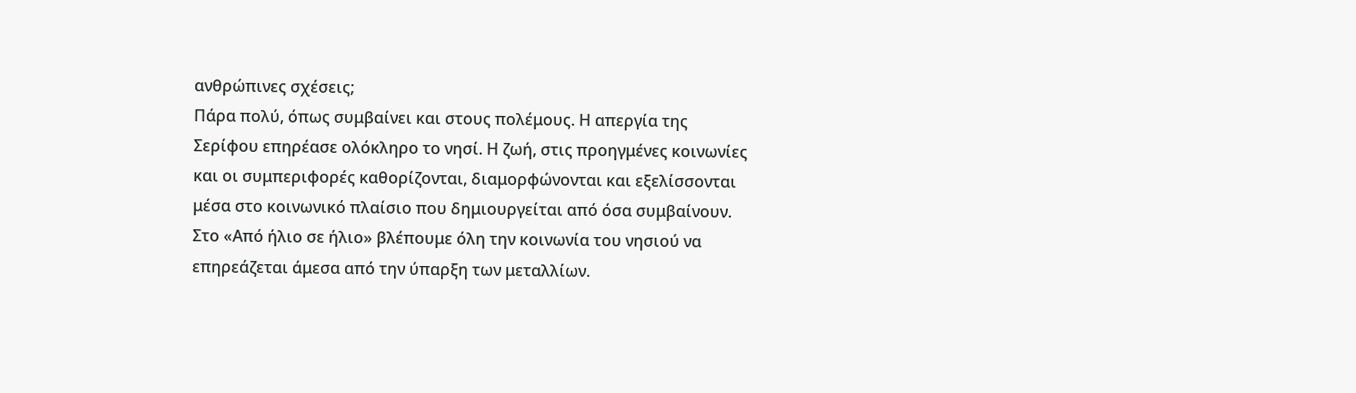ανθρώπινες σχέσεις;
Πάρα πολύ, όπως συμβαίνει και στους πολέμους. Η απεργία της Σερίφου επηρέασε ολόκληρο το νησί. Η ζωή, στις προηγμένες κοινωνίες και οι συμπεριφορές καθορίζονται, διαμορφώνονται και εξελίσσονται μέσα στο κοινωνικό πλαίσιο που δημιουργείται από όσα συμβαίνουν. Στο «Από ήλιο σε ήλιο» βλέπουμε όλη την κοινωνία του νησιού να επηρεάζεται άμεσα από την ύπαρξη των μεταλλίων.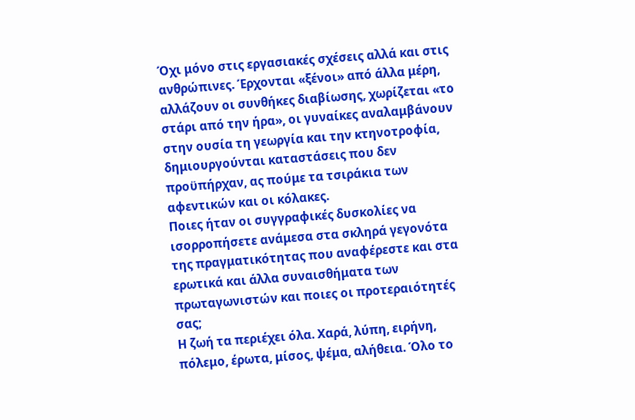Όχι μόνο στις εργασιακές σχέσεις αλλά και στις ανθρώπινες. Έρχονται «ξένοι» από άλλα μέρη, αλλάζουν οι συνθήκες διαβίωσης, χωρίζεται «το στάρι από την ήρα», οι γυναίκες αναλαμβάνουν στην ουσία τη γεωργία και την κτηνοτροφία, δημιουργούνται καταστάσεις που δεν προϋπήρχαν, ας πούμε τα τσιράκια των αφεντικών και οι κόλακες.
Ποιες ήταν οι συγγραφικές δυσκολίες να ισορροπήσετε ανάμεσα στα σκληρά γεγονότα της πραγματικότητας που αναφέρεστε και στα ερωτικά και άλλα συναισθήματα των πρωταγωνιστών και ποιες οι προτεραιότητές σας;
Η ζωή τα περιέχει όλα. Χαρά, λύπη, ειρήνη, πόλεμο, έρωτα, μίσος, ψέμα, αλήθεια. Όλο το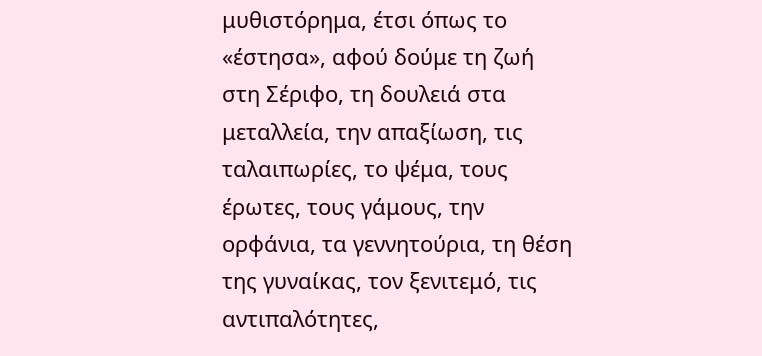μυθιστόρημα, έτσι όπως το «έστησα», αφού δούμε τη ζωή στη Σέριφο, τη δουλειά στα μεταλλεία, την απαξίωση, τις ταλαιπωρίες, το ψέμα, τους έρωτες, τους γάμους, την ορφάνια, τα γεννητούρια, τη θέση της γυναίκας, τον ξενιτεμό, τις αντιπαλότητες,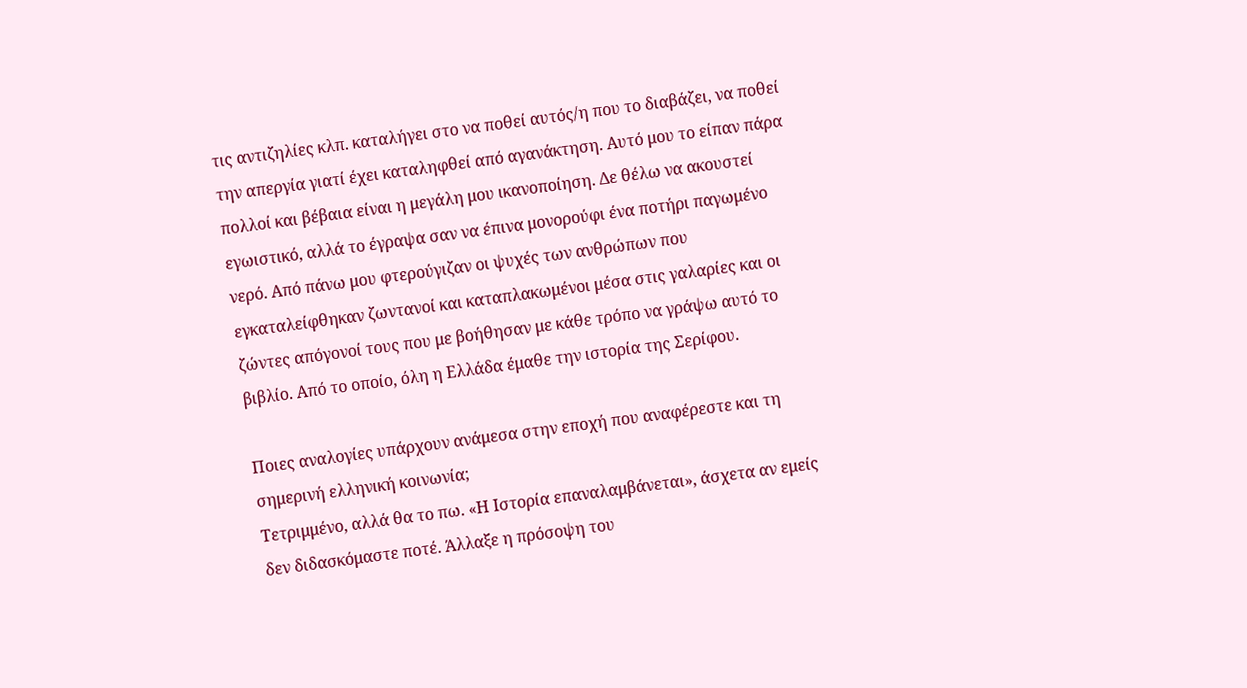τις αντιζηλίες κλπ. καταλήγει στο να ποθεί αυτός/η που το διαβάζει, να ποθεί την απεργία γιατί έχει καταληφθεί από αγανάκτηση. Αυτό μου το είπαν πάρα πολλοί και βέβαια είναι η μεγάλη μου ικανοποίηση. Δε θέλω να ακουστεί εγωιστικό, αλλά το έγραψα σαν να έπινα μονορούφι ένα ποτήρι παγωμένο νερό. Από πάνω μου φτερούγιζαν οι ψυχές των ανθρώπων που εγκαταλείφθηκαν ζωντανοί και καταπλακωμένοι μέσα στις γαλαρίες και οι ζώντες απόγονοί τους που με βοήθησαν με κάθε τρόπο να γράψω αυτό το βιβλίο. Από το οποίο, όλη η Ελλάδα έμαθε την ιστορία της Σερίφου.

Ποιες αναλογίες υπάρχουν ανάμεσα στην εποχή που αναφέρεστε και τη σημερινή ελληνική κοινωνία;
Τετριμμένο, αλλά θα το πω. «Η Ιστορία επαναλαμβάνεται», άσχετα αν εμείς δεν διδασκόμαστε ποτέ. Άλλαξε η πρόσοψη του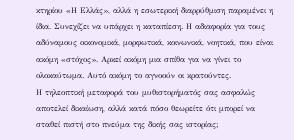κτηρίου «Η Ελλάς», αλλά η εσωτερική διαρρύθμιση παραμένει η ίδια. Συνεχίζει να υπάρχει η καταπίεση. Η αδιαφορία για τους αδύναμους οικονομικά, μορφωτικά, κοινωνικά, νοητικά, που είναι ακόμη «στόχος». Αρκεί ακόμη μια σπίθα για να γίνει το ολοκαύτωμα. Αυτό ακόμη το αγνοούν οι κρατούντες.
Η τηλεοπτική μεταφορά του μυθιστορήματός σας ασφαλώς αποτελεί δικαίωση, αλλά κατά πόσο θεωρείτε ότι μπορεί να σταθεί πιστή στο πνεύμα της δικής σας ιστορίας;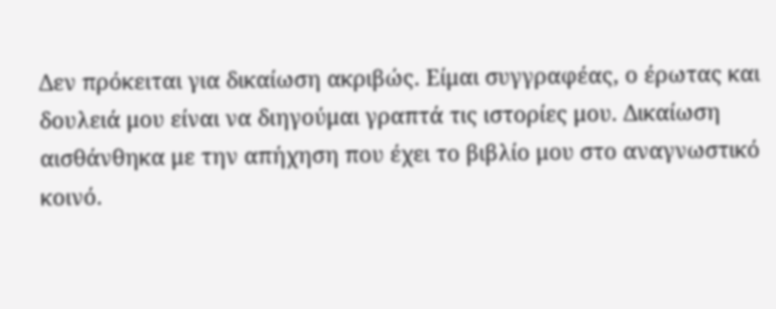Δεν πρόκειται για δικαίωση ακριβώς. Είμαι συγγραφέας, ο έρωτας και δουλειά μου είναι να διηγούμαι γραπτά τις ιστορίες μου. Δικαίωση αισθάνθηκα με την απήχηση που έχει το βιβλίο μου στο αναγνωστικό κοινό.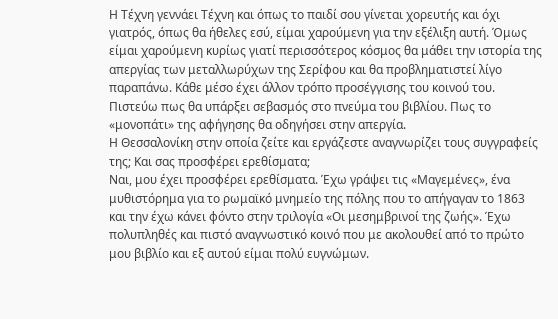Η Τέχνη γεννάει Τέχνη και όπως το παιδί σου γίνεται χορευτής και όχι γιατρός, όπως θα ήθελες εσύ, είμαι χαρούμενη για την εξέλιξη αυτή. Όμως είμαι χαρούμενη κυρίως γιατί περισσότερος κόσμος θα μάθει την ιστορία της απεργίας των μεταλλωρύχων της Σερίφου και θα προβληματιστεί λίγο παραπάνω. Κάθε μέσο έχει άλλον τρόπο προσέγγισης του κοινού του. Πιστεύω πως θα υπάρξει σεβασμός στο πνεύμα του βιβλίου. Πως το «μονοπάτι» της αφήγησης θα οδηγήσει στην απεργία.
Η Θεσσαλονίκη στην οποία ζείτε και εργάζεστε αναγνωρίζει τους συγγραφείς της; Και σας προσφέρει ερεθίσματα;
Ναι, μου έχει προσφέρει ερεθίσματα. Έχω γράψει τις «Μαγεμένες», ένα μυθιστόρημα για το ρωμαϊκό μνημείο της πόλης που το απήγαγαν το 1863 και την έχω κάνει φόντο στην τριλογία «Οι μεσημβρινοί της ζωής». Έχω πολυπληθές και πιστό αναγνωστικό κοινό που με ακολουθεί από το πρώτο μου βιβλίο και εξ αυτού είμαι πολύ ευγνώμων.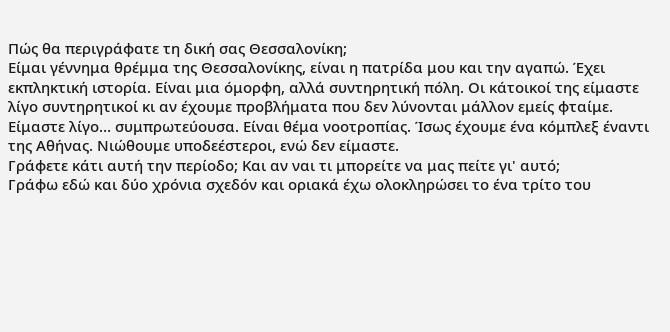Πώς θα περιγράφατε τη δική σας Θεσσαλονίκη;
Είμαι γέννημα θρέμμα της Θεσσαλονίκης, είναι η πατρίδα μου και την αγαπώ. Έχει εκπληκτική ιστορία. Είναι μια όμορφη, αλλά συντηρητική πόλη. Οι κάτοικοί της είμαστε λίγο συντηρητικοί κι αν έχουμε προβλήματα που δεν λύνονται μάλλον εμείς φταίμε. Είμαστε λίγο… συμπρωτεύουσα. Είναι θέμα νοοτροπίας. Ίσως έχουμε ένα κόμπλεξ έναντι της Αθήνας. Νιώθουμε υποδεέστεροι, ενώ δεν είμαστε.
Γράφετε κάτι αυτή την περίοδο; Και αν ναι τι μπορείτε να μας πείτε γι' αυτό;
Γράφω εδώ και δύο χρόνια σχεδόν και οριακά έχω ολοκληρώσει το ένα τρίτο του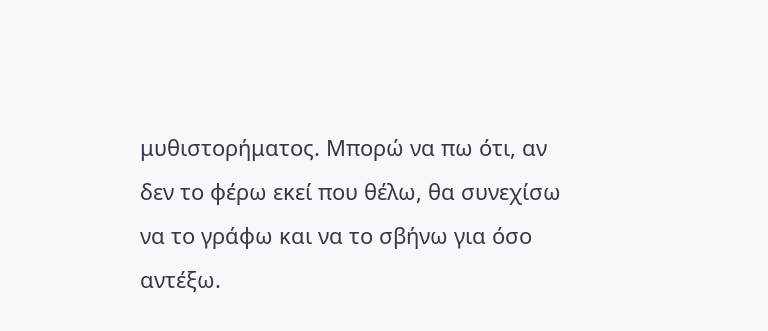μυθιστορήματος. Μπορώ να πω ότι, αν δεν το φέρω εκεί που θέλω, θα συνεχίσω να το γράφω και να το σβήνω για όσο αντέξω.